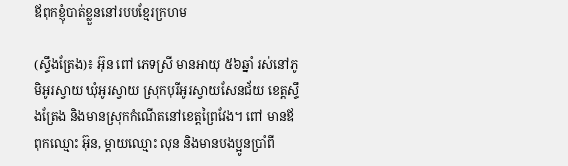ឪពុកខ្ញុំបាត់ខ្លួននៅរបបខ្មែរក្រហម

(ស្ទឹងត្រែង)៖ អ៊ុន ពៅ ភេទស្រី មានអាយុ ៥៦ឆ្នាំ រស់នៅភូមិអូរស្វាយ ឃុំអូរស្វាយ ស្រុកបុរីអូរស្វាយសែនជ័យ ខេត្តស្ទឹងត្រែង និងមានស្រុកកំណើតនៅខេត្តព្រៃវែង។ ពៅ មានឪពុកឈ្មោះ អ៊ុន, ម្ដាយឈ្មោះ លុន និងមានបងប្អូនប្រាំពី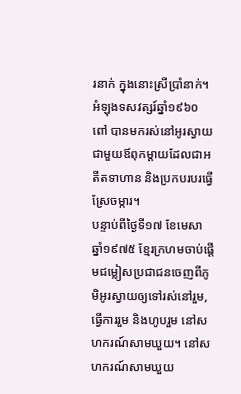រនាក់ ក្នុងនោះស្រីប្រាំនាក់។ អំឡុងទសវត្សរ៍ឆ្នាំ១៩៦០ ពៅ បានមករស់នៅអូរស្វាយជាមួយឪពុកម្ដាយដែលជាអតីតទាហាន និងប្រកបរបរធ្វើស្រែចម្ការ។
បន្ទាប់ពីថ្ងៃទី១៧ ខែមេសា ឆ្នាំ១៩៧៥ ខ្មែរក្រហមចាប់ផ្តើមជម្លៀសប្រជាជនចេញពីភូមិអូរស្វាយឲ្យទៅរស់នៅរួម, ធ្វើការរួម និងហូបរួម នៅសហករណ៍សាមឃួយ។ នៅសហករណ៍សាមឃួយ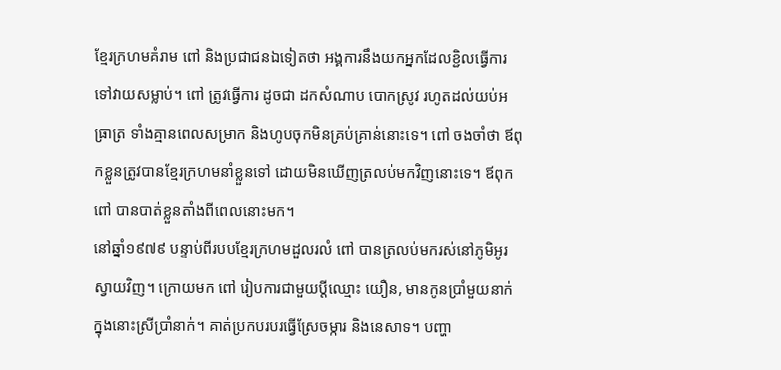ខ្មែរក្រហមគំរាម ពៅ និងប្រជាជនឯទៀតថា អង្គការនឹងយកអ្នកដែលខ្ជិលធ្វើការទៅវាយសម្លាប់។ ពៅ ត្រូវធ្វើការ ដូចជា ដកសំណាប បោកស្រូវ រហូតដល់យប់អធ្រាត្រ ទាំងគ្មានពេលសម្រាក និងហូបចុកមិនគ្រប់គ្រាន់នោះទេ។ ពៅ ចងចាំថា ឪពុកខ្លួនត្រូវបានខ្មែរក្រហមនាំខ្លួនទៅ ដោយមិនឃើញត្រលប់មកវិញនោះទេ។ ឪពុកពៅ បានបាត់ខ្លួនតាំងពីពេលនោះមក។
នៅឆ្នាំ១៩៧៩ បន្ទាប់ពីរបបខ្មែរក្រហមដួលរលំ ពៅ បានត្រលប់មករស់នៅភូមិអូរស្វាយវិញ។ ក្រោយមក ពៅ រៀបការជាមួយប្ដីឈ្មោះ យឿន, មានកូនប្រាំមួយនាក់ ក្នុងនោះស្រីប្រាំនាក់។ គាត់ប្រកបរបរធ្វើស្រែចម្ការ និងនេសាទ។ បញ្ហា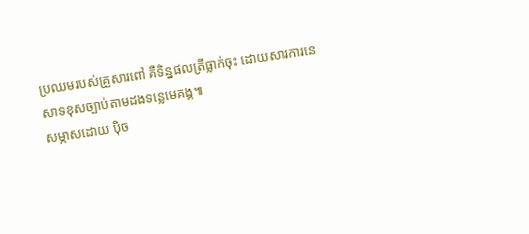ប្រឈមរបស់គ្រួសារពៅ គឺទិន្នផលត្រីធ្លាក់ចុះ ដោយសារការនេសាទខុសច្បាប់តាមដងទន្លេមេគង្គ៕
សម្ភាសដោយ ប៉ិច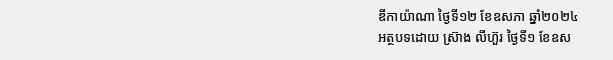ឌីកាយ៉ាណា ថ្ងៃទី១២ ខែឧសភា ឆ្នាំ២០២៤
អត្ថបទដោយ ស្រ៊ាង លីហ៊ួរ ថ្ងៃទី១ ខែឧស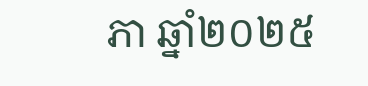ភា ឆ្នាំ២០២៥